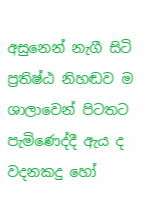අසුනෙන් නැගී සිටි ප්‍රතිෂ්ඨ නිහඬව ම ශාලාවෙන් පිටතට පැමිණෙද්දී ඇය ද වදනකදු හෝ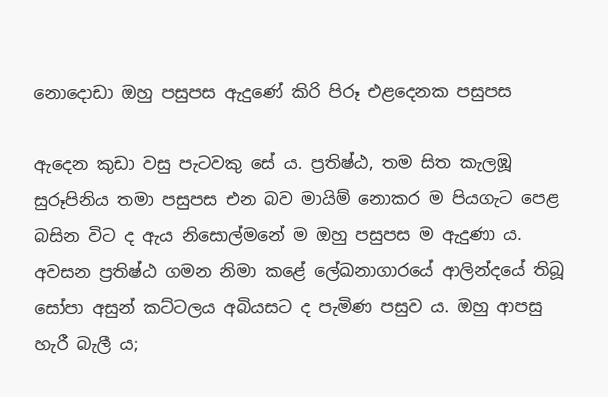නොදොඩා ඔහු පසුපස ඇදුණේ කිරි පිරූ එළදෙනක පසුපස

ඇදෙන කුඩා වසු පැටවකු සේ ය. ප්‍රතිෂ්ඨ, තම සිත කැලඹූ සුරූපිනිය තමා පසුපස එන බව මායිම් නොකර ම පියගැට පෙළ බසින විට ද ඇය නිසොල්මනේ ම ඔහු පසුපස ම ඇදුණා ය. අවසන ප්‍රතිෂ්ඨ ගමන නිමා කළේ ලේඛනාගාරයේ ආලින්දයේ තිබූ සෝපා අසුන් කට්ටලය අබියසට ද පැමිණ පසුව ය. ඔහු ආපසු හැරී බැලී ය;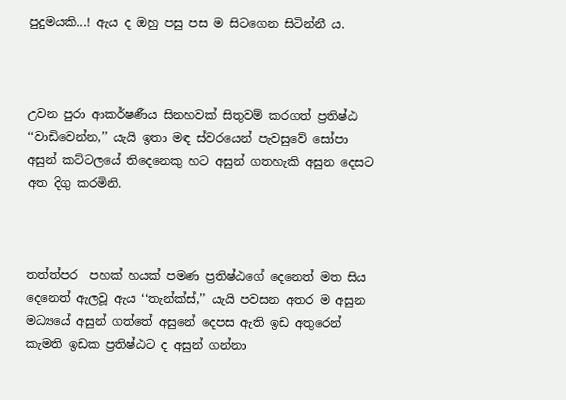පුදුමයකි...! ඇය ද ඔහු පසු පස ම සිටගෙන සිටින්නී ය.



උවන පුරා ආකර්ෂණීය සිනහවක් සිතුවම් කරගත් ප්‍රතිෂ්ඨ ‘‘වාඩිවෙන්න,’’ යැයි ඉතා මඳ ස්වරයෙන් පැවසුවේ සෝපා අසුන් කට්ටලයේ තිදෙනෙකු හට අසුන් ගතහැකි අසුන දෙසට අත දිගු කරමිනි.



තත්ත්පර  පහක් හයක් පමණ ප්‍රතිෂ්ඨගේ දෙනෙත් මත සිය දෙනෙත් ඇලවූ ඇය ‘‘තැන්ක්ස්,’’ යැයි පවසන අතර ම අසුන මධ්‍යයේ අසුන් ගත්තේ අසුනේ දෙපස ඇති ඉඩ අතුරෙන් කැමති ඉඩක ප්‍රතිෂ්ඨට ද අසුන් ගන්නා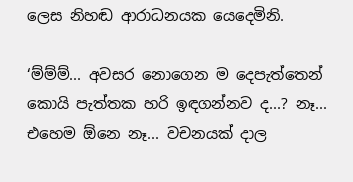ලෙස නිහඬ ආරාධනයක යෙදෙමිනි.

‘ම්ම්ම්... අවසර නොගෙන ම දෙපැත්තෙන් කොයි පැත්තක හරි ඉඳගන්නව ද...? නෑ... එහෙම ඕනෙ නෑ... වචනයක් දාල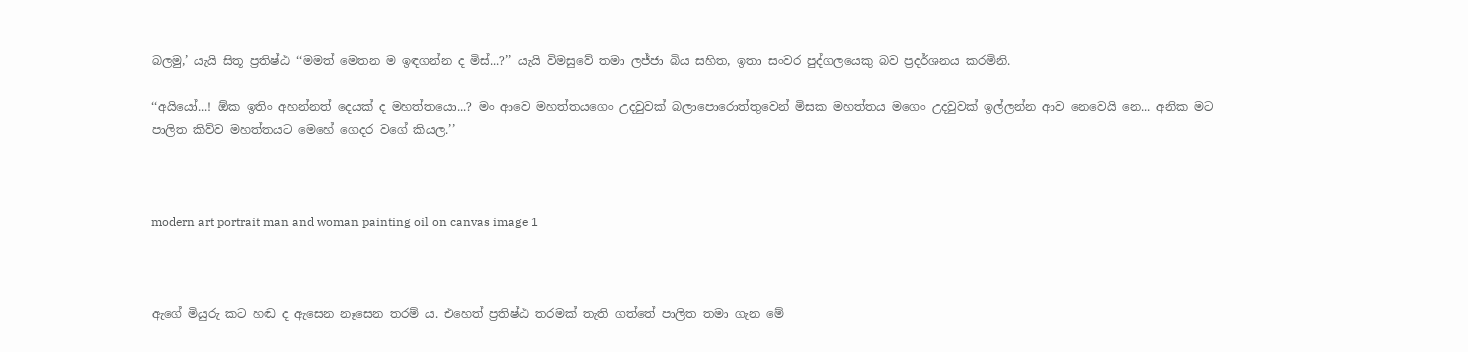බලමු,’ යැයි සිතූ ප්‍රතිෂ්ඨ ‘‘මමත් මෙතන ම ඉඳගන්න ද මිස්...?’’ යැයි විමසුවේ තමා ලජ්ජා බිය සහිත, ඉතා සංවර පුද්ගලයෙකු බව ප්‍රදර්ශනය කරමිනි.

‘‘අයියෝ...! ඕක ඉතිං අහන්නත් දෙයක් ද මහත්තයො...? මං ආවෙ මහත්තයගෙං උදවුවක් බලාපොරොත්තුවෙන් මිසක මහත්තය මගෙං උදවුවක් ඉල්ලන්න ආව නෙවෙයි නෙ... අනික මට පාලිත කිව්ව මහත්තයට මෙහේ ගෙදර වගේ කියල.’’



modern art portrait man and woman painting oil on canvas image 1



ඇගේ මියුරු කට හඬ ද ඇසෙන නෑසෙන තරම් ය. එහෙත් ප්‍රතිෂ්ඨ තරමක් තැති ගත්තේ පාලිත තමා ගැන මේ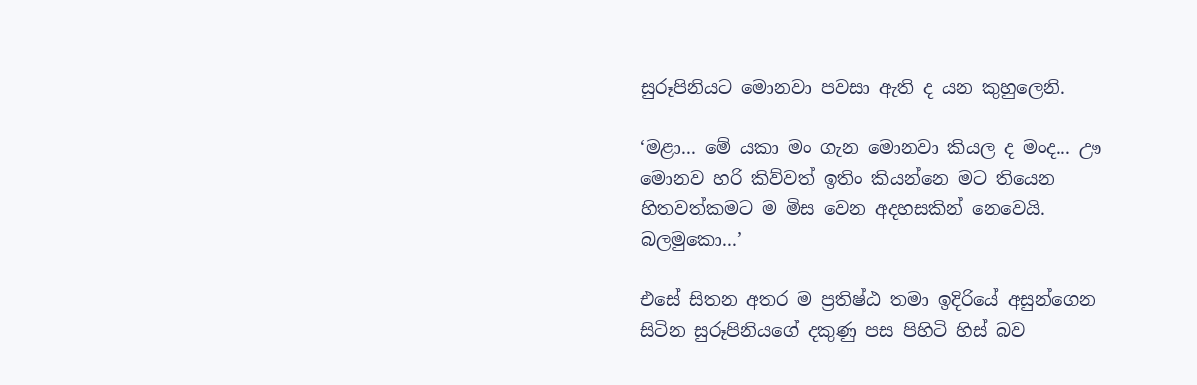සුරූපිනියට මොනවා පවසා ඇති ද යන කුහුලෙනි.

‘මළා... මේ යකා මං ගැන මොනවා කියල ද මංද... ඌ මොනව හරි කිව්වත් ඉතිං කියන්නෙ මට තියෙන හිතවත්කමට ම මිස වෙන අදහසකින් නෙවෙයි. බලමුකො...’

එසේ සිතන අතර ම ප්‍රතිෂ්ඨ තමා ඉදිරියේ අසුන්ගෙන සිටින සුරූපිනියගේ දකුණු පස පිහිටි හිස් බව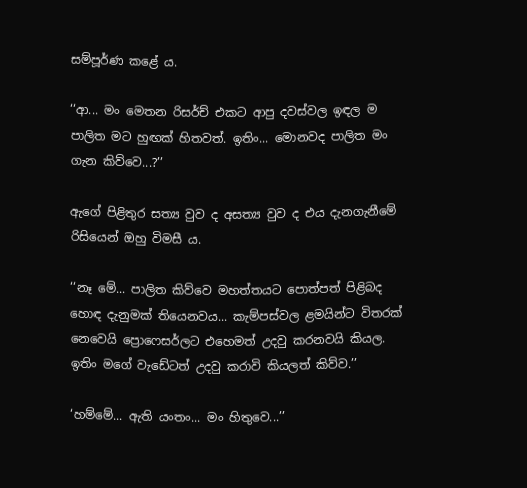සම්පූර්ණ කළේ ය.

‘‘ආ... මං මෙතන රිසර්ච් එකට ආපු දවස්වල ඉඳල ම පාලිත මට හුඟක් හිතවත්. ඉතිං... මොනවද පාලිත මං ගැන කිව්වෙ...?’’

ඇගේ පිළිතුර සත්‍ය වුව ද අසත්‍ය වුව ද එය දැනගැනීමේ රිසියෙන් ඔහු විමසී ය.

‘‘නෑ මේ... පාලිත කිව්වෙ මහත්තයට පොත්පත් පිළිබද හොඳ දැනුමක් තියෙනවය... කැම්පස්වල ළමයින්ට විතරක් නෙවෙයි ප්‍රොෆෙසර්ලට එහෙමත් උදවු කරනවයි කියල. ඉතිං මගේ වැඩේටත් උදවු කරාවි කියලත් කිව්ව.’’

‘හම්මේ... ඇති යංතං... මං හිතුවෙ...’’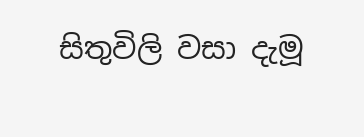සිතුවිලි වසා දැමූ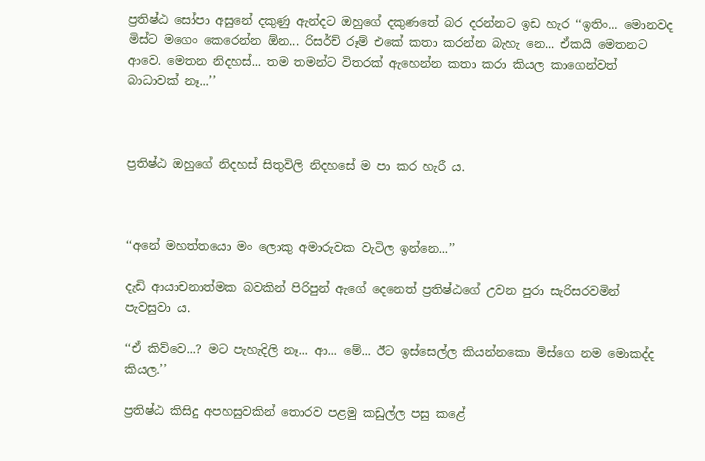ප්‍රතිෂ්ඨ සෝපා අසුනේ දකුණු ඇන්දට ඔහුගේ දකුණතේ බර දරන්නට ඉඩ හැර ‘‘ඉතිං... මොනවද මිස්ට මගෙං කෙරෙන්න ඕන... රිසර්ච් රූම් එකේ කතා කරන්න බැහැ නෙ... ඒකයි මෙතනට ආවෙ. මෙතන නිදහස්... තම තමන්ට විතරක් ඇහෙන්න කතා කරා කියල කාගෙන්වත් බාධාවක් නෑ...’’



ප්‍රතිෂ්ඨ ඔහුගේ නිදහස් සිතුවිලි නිදහසේ ම පා කර හැරී ය.



‘‘අනේ මහත්තයො මං ලොකු අමාරුවක වැටිල ඉන්නෙ...’’

දැඩි ආයාචනාත්මක බවකින් පිරිපුන් ඇගේ දෙනෙත් ප්‍රතිෂ්ඨගේ උවන පුරා සැරිසරවමින් පැවසුවා ය.

‘‘ඒ කිව්වෙ...? මට පැහැදිලි නෑ... ආ... මේ... ඊට ඉස්සෙල්ල කියන්නකො මිස්ගෙ නම මොකද්ද කියල.’’

ප්‍රතිෂ්ඨ කිසිදු අපහසුවකින් තොරව පළමු කඩුල්ල පසු කළේ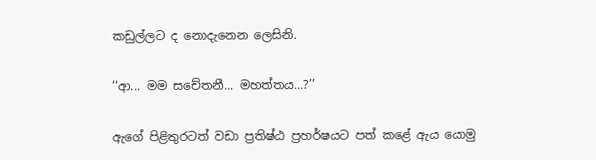කඩුල්ලට ද නොදැනෙන ලෙසිනි.

‘‘ආ... මම සචේතනී... මහත්තය...?’’

ඇගේ පිළිතුරටත් වඩා ප්‍රතිෂ්ඨ ප්‍රහර්ෂයට පත් කළේ ඇය යොමු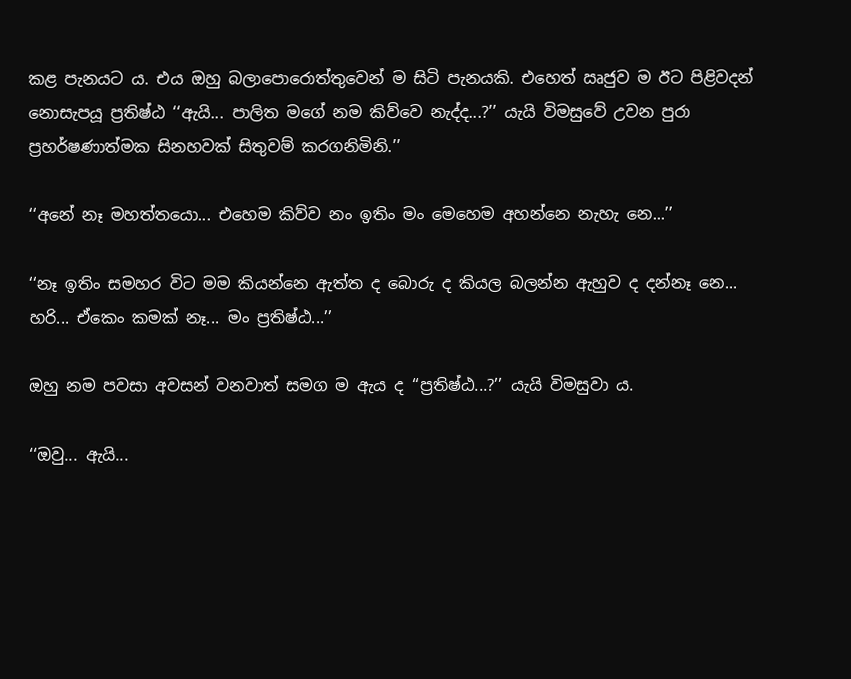කළ පැනයට ය. එය ඔහු බලාපොරොත්තුවෙන් ම සිටි පැනයකි. එහෙත් ඍජුව ම ඊට පිළිවදන් නොසැපයූ ප්‍රතිෂ්ඨ ‘‘ඇයි... පාලිත මගේ නම කිව්වෙ නැද්ද...?’’ යැයි විමසුවේ උවන පුරා ප්‍රහර්ෂණාත්මක සිනහවක් සිතුවම් කරගනිමිනි.’’

‘‘අනේ නෑ මහත්තයො... එහෙම කිව්ව නං ඉතිං මං මෙහෙම අහන්නෙ නැහැ නෙ...’’

‘‘නෑ ඉතිං සමහර විට මම කියන්නෙ ඇත්ත ද බොරු ද කියල බලන්න ඇහුව ද දන්නෑ නෙ... හරි... ඒකෙං කමක් නෑ... මං ප්‍රතිෂ්ඨ...’’

ඔහු නම පවසා අවසන් වනවාත් සමග ම ඇය ද ‘‘ප්‍රතිෂ්ඨ...?’’ යැයි විමසුවා ය.

‘‘ඔවු... ඇයි...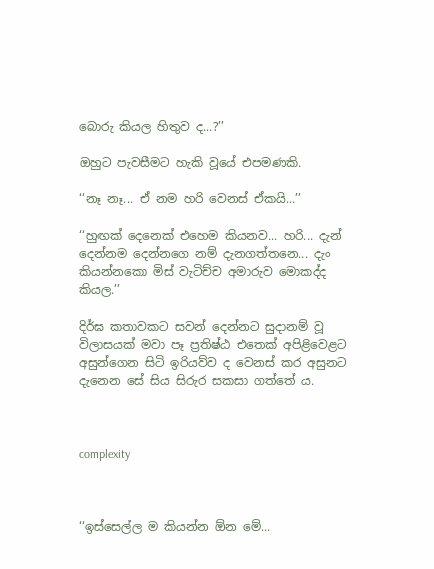බොරු කියල හිතුව ද...?’’

ඔහුට පැවසීමට හැකි වූයේ එපමණකි.

‘‘නෑ නෑ... ඒ නම හරි වෙනස් ඒකයි...’’

‘‘හුඟක් දෙනෙක් එහෙම කියනව... හරි... දැන් දෙන්නම දෙන්නගෙ නම් දැනගත්තනෙ... දැං කියන්නකො මිස් වැටිච්ච අමාරුව මොකද්ද කියල.’’

දිර්ඝ කතාවකට සවන් දෙන්නට සුදානම් වූ විලාසයක් මවා පෑ ප්‍රතිෂ්ඨ එතෙක් අපිළිවෙළට අසුන්ගෙන සිටි ඉරියව්ව ද වෙනස් කර අසුනට දැනෙන සේ සිය සිරුර සකසා ගත්තේ ය.



complexity



‘‘ඉස්සෙල්ල ම කියන්න ඕන මේ...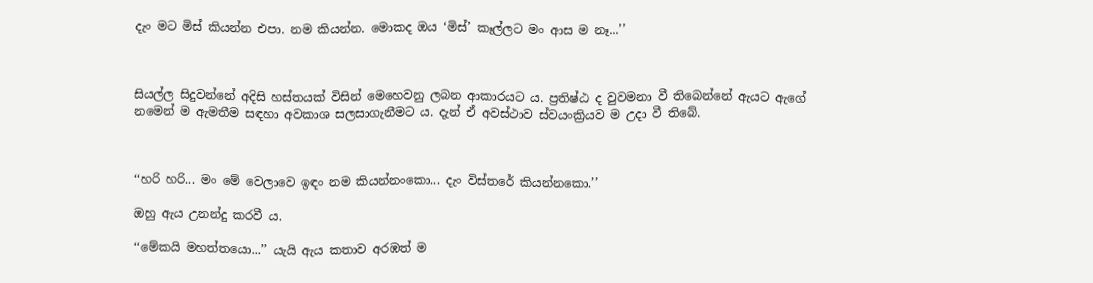දැං මට මිස් කියන්න එපා. නම කියන්න. මොකද ඔය ‘මිස්’ කෑල්ලට මං ආස ම නෑ...’’



සියල්ල සිදුවන්නේ අදිසි හස්තයක් විසින් මෙහෙවනු ලබන ආකාරයට ය. ප්‍රතිෂ්ඨ ද වුවමනා වී තිබෙන්නේ ඇයට ඇගේ නමෙන් ම ඇමතීම සඳහා අවකාශ සලසාගැනීමට ය. දැන් ඒ අවස්ථාව ස්වයංක්‍රියව ම උදා වී තිබේ.



‘‘හරි හරි... මං මේ වෙලාවෙ ඉඳං නම කියන්නංකො... දැං විස්තරේ කියන්නකො.’’

ඔහු ඇය උනන්දු කරවී ය.

‘‘මේකයි මහත්තයො...’’ යැයි ඇය කතාව අරඹත් ම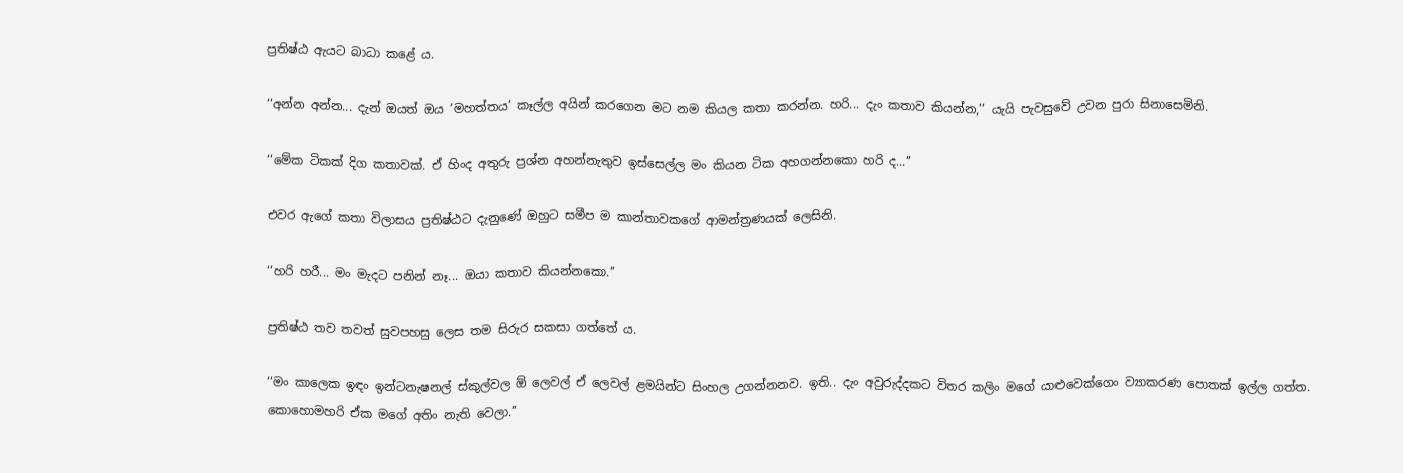ප්‍රතිෂ්ඨ ඇයට බාධා කළේ ය.

‘‘අන්න අන්න... දැන් ඔයත් ඔය ‘මහත්තය’ කෑල්ල අයින් කරගෙන මට නම කියල කතා කරන්න. හරි... දැං කතාව කියන්න,’’ යැයි පැවසුවේ උවන පුරා සිනාසෙමිනි.

‘‘මේක ටිකක් දිග කතාවක්. ඒ හිංද අතුරු ප්‍රශ්න අහන්නැතුව ඉස්සෙල්ල මං කියන ටික අහගන්නකො හරි ද...’’

එවර ඇගේ කතා විලාසය ප්‍රතිෂ්ඨට දැනුණේ ඔහුට සමීප ම කාන්තාවකගේ ආමන්ත්‍රණයක් ලෙසිනි.

‘‘හරි හරී... මං මැදට පනින් නෑ... ඔයා කතාව කියන්නකො.’’

ප්‍රතිෂ්ඨ තව තවත් සුවපහසු ලෙස තම සිරුර සකසා ගත්තේ ය.

‘‘මං කාලෙක ඉඳං ඉන්ටනැෂනල් ස්කුල්වල ඕ ලෙවල් ඒ ලෙවල් ළමයින්ට සිංහල උගන්නනව. ඉති.. දැං අවුරුද්දකට විතර කලිං මගේ යාළුවෙක්ගෙං ව්‍යාකරණ පොතක් ඉල්ල ගත්ත. කොහොමහරි ඒක මගේ අතිං නැති වෙලා.’’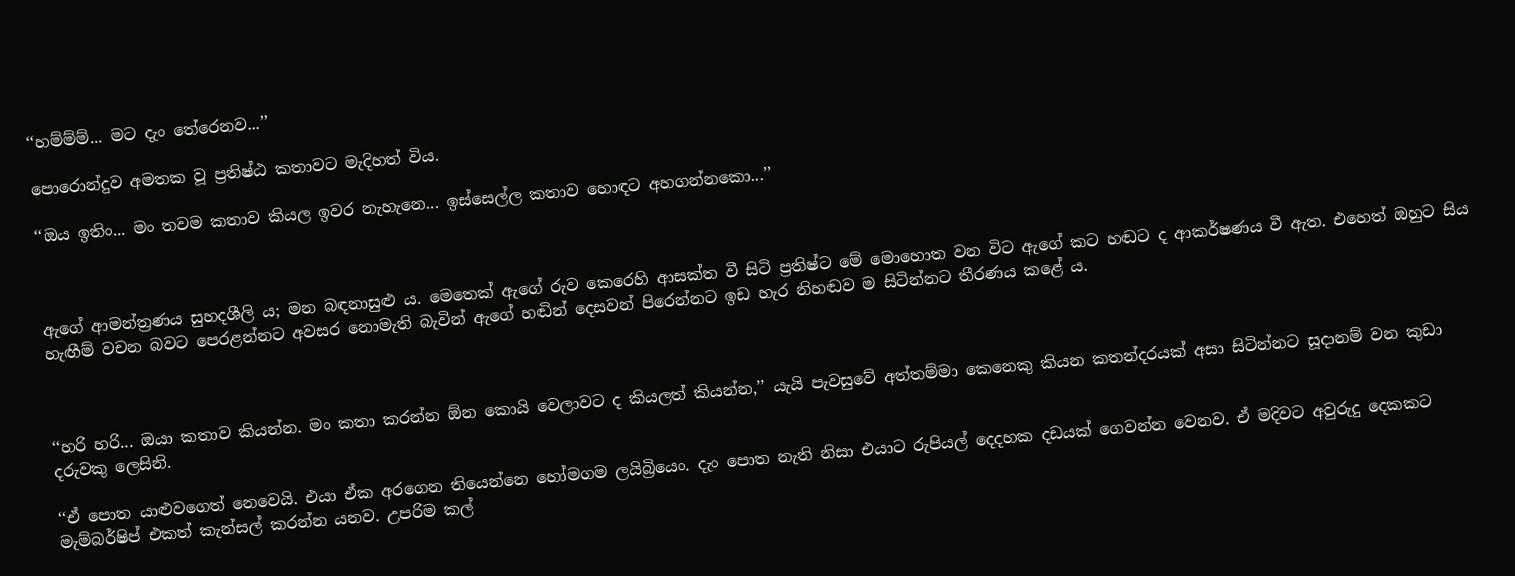‘‘හම්ම්ම්... මට දැං තේරෙනව...’’

පොරොන්දුව අමතක වූ ප්‍රතිෂ්ඨ කතාවට මැදිහත් විය.

‘‘ඔය ඉතිං... මං තවම කතාව කියල ඉවර නැහැනෙ... ඉස්සෙල්ල කතාව හොඳට අහගන්නකො...’’



ඇගේ ආමන්ත්‍රණය සුහදශීලි ය; මන බඳනාසුළු ය. මෙතෙක් ඇගේ රුව කෙරෙහි ආසක්ත වී සිටි ප්‍රතිෂ්ට මේ මොහොත වන විට ඇගේ කට හඬට ද ආකර්ෂණය වී ඇත. එහෙත් ඔහුට සිය හැඟීම් වචන බවට පෙරළන්නට අවසර නොමැති බැවින් ඇගේ හඬින් දෙසවන් පිරෙන්නට ඉඩ හැර නිහඬව ම සිටින්නට තීරණය කළේ ය.



‘‘හරි හරි... ඔයා කතාව කියන්න. මං කතා කරන්න ඕන කොයි වෙලාවට ද කියලත් කියන්න,’’ යැයි පැවසුවේ අත්තම්මා කෙනෙකු කියන කතන්දරයක් අසා සිටින්නට සූදානම් වන කුඩා දරුවකු ලෙසිනි.

‘‘ඒ පොත යාළුවගෙත් නෙවෙයි. එයා ඒක අරගෙන තියෙන්නෙ හෝමගම ලයිබ්‍රියෙං. දැං පොත නැති නිසා එයාට රුපියල් දෙදහක දඩයක් ගෙවන්න වෙනව. ඒ මදිවට අවුරුදු දෙකකට මැම්බර්ෂිප් එකත් කැන්සල් කරන්න යනව. උපරිම කල්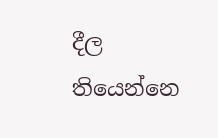දීල තියෙන්නෙ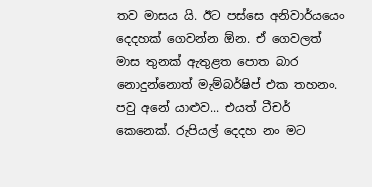තව මාසය යි. ඊට පස්සෙ අනිවාර්යයෙං දෙදහක් ගෙවන්න ඕන. ඒ ගෙවලත් මාස තුනක් ඇතුළත පොත බාර නොදුන්නොත් මැම්බර්ෂිප් එක තහනං. පවු අනේ යාළුව... එයත් ටීචර් කෙනෙක්. රුපියල් දෙදහ නං මට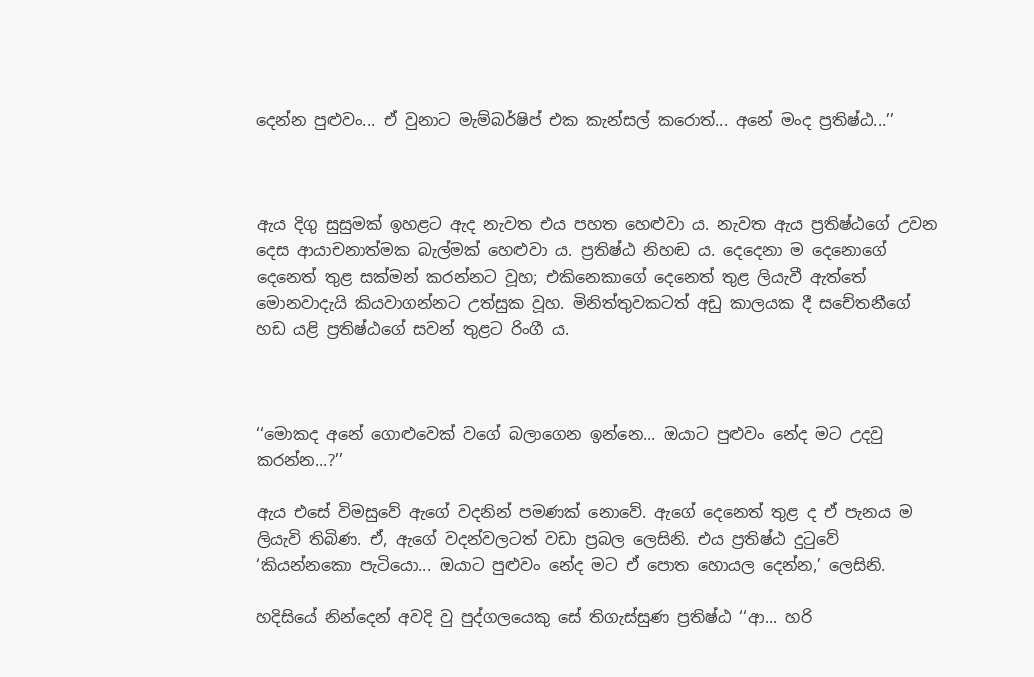දෙන්න පුළුවං... ඒ වුනාට මැම්බර්ෂිප් එක කැන්සල් කරොත්... අනේ මංද ප්‍රතිෂ්ඨ...’’



ඇය දිගු සුසුමක් ඉහළට ඇද නැවත එය පහත හෙළුවා ය. නැවත ඇය ප්‍රතිෂ්ඨගේ උවන දෙස ආයාචනාත්මක බැල්මක් හෙළුවා ය. ප්‍රතිෂ්ඨ නිහඬ ය. දෙදෙනා ම දෙනොගේ දෙනෙත් තුළ සක්මන් කරන්නට වූහ; එකිනෙකාගේ දෙනෙත් තුළ ලියැවී ඇත්තේ මොනවාදැයි කියවාගන්නට උත්සුක වූහ. මිනිත්තුවකටත් අඩු කාලයක දී සචේතනීගේ හඩ යළි ප්‍රතිෂ්ඨගේ සවන් තුළට රිංගී ය.



‘‘මොකද අනේ ගොළුවෙක් වගේ බලාගෙන ඉන්නෙ... ඔයාට පුළුවං නේද මට උදවු කරන්න...?’’

ඇය එසේ විමසුවේ ඇගේ වදනින් පමණක් නොවේ. ඇගේ දෙනෙත් තුළ ද ඒ පැනය ම ලියැවි තිබිණ. ඒ, ඇගේ වදන්වලටත් වඩා ප්‍රබල ලෙසිනි. එය ප්‍රතිෂ්ඨ දුටුවේ ‘කියන්නකො පැටියො... ඔයාට පුළුවං නේද මට ඒ පොත හොයල දෙන්න,’ ලෙසිනි.

හදිසියේ නින්දෙන් අවදි වු පුද්ගලයෙකු සේ තිගැස්සුණ ප්‍රතිෂ්ඨ ‘‘ආ... හරි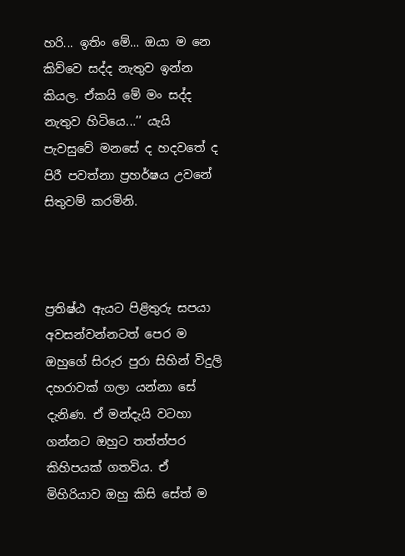හරි... ඉතිං මේ... ඔයා ම නෙ කිව්වෙ සද්ද නැතුව ඉන්න කියල. ඒකයි මේ මං සද්ද නැතුව හිටියෙ...’’ යැයි පැවසුවේ මනසේ ද හදවතේ ද පිරී පවත්නා ප්‍රහර්ෂය උවනේ සිතුවම් කරමිනි.



ප්‍රතිෂ්ඨ ඇයට පිළිතුරු සපයා අවසන්වන්නටත් පෙර ම ඔහුගේ සිරුර පුරා සිහින් විදුලි දහරාවක් ගලා යන්නා සේ දැනිණ. ඒ මන්දැයි වටහා ගන්නට ඔහුට තත්ත්පර කිහිපයක් ගතවිය. ඒ මිහිරියාව ඔහු කිසි සේත් ම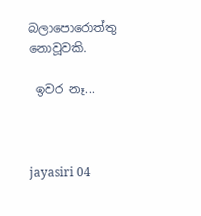බලාපොරොත්තු නොවූවකි.

 ඉවර නෑ...



jayasiri 04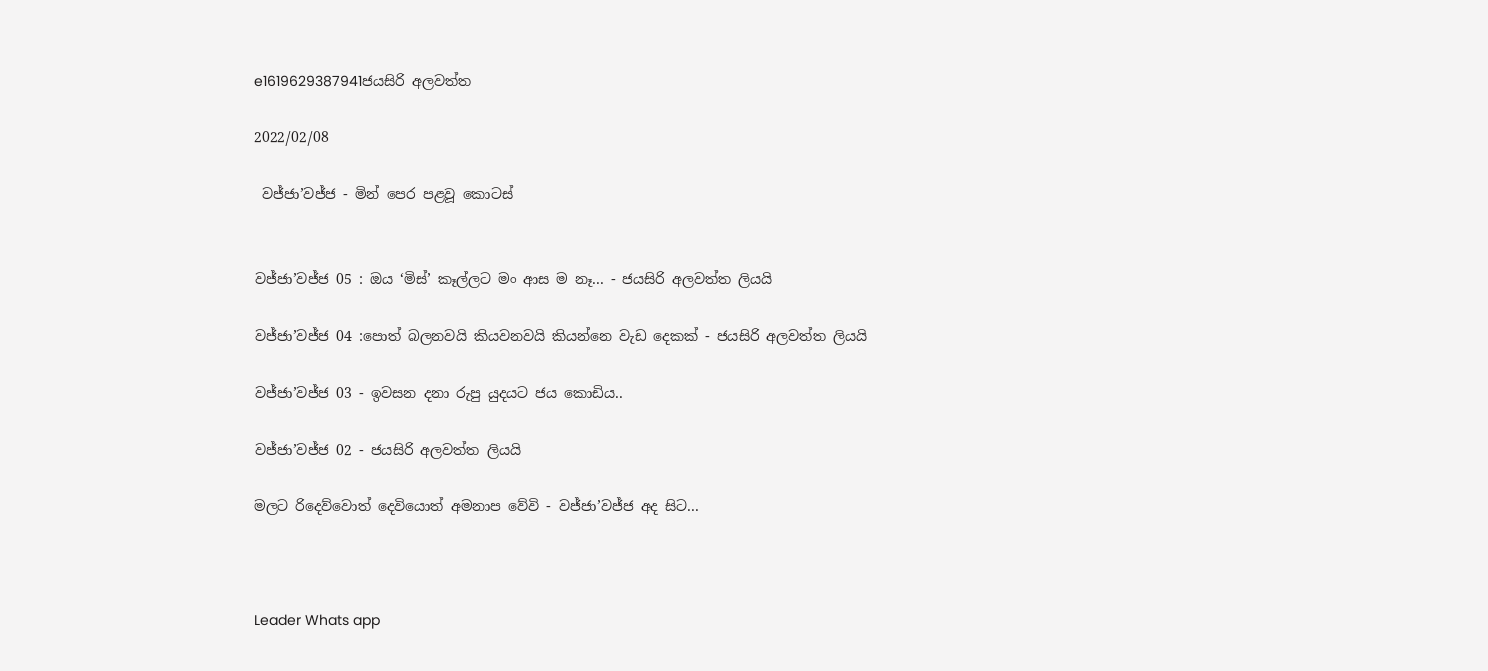e1619629387941ජයසිරි අලවත්ත

2022/02/08

 වජ්ජා’වජ්ජ - මින් පෙර පළවූ කොටස්


වජ්ජා’වජ්ජ 05 : ඔය ‘මිස්’ කෑල්ලට මං ආස ම නෑ... - ජයසිරි අලවත්ත ලියයි

වජ්ජා’වජ්ජ 04 :පොත් බලනවයි කියවනවයි කියන්නෙ වැඩ දෙකක් - ජයසිරි අලවත්ත ලියයි

වජ්ජා’වජ්ජ 03 - ඉවසන දනා රුපු යුදයට ජය කොඩිය..

වජ්ජා’වජ්ජ 02 - ජයසිරි අලවත්ත ලියයි

මලට රිදෙව්වොත් දෙවියොත් අමනාප වේවි - වජ්ජා’වජ්ජ අද සිට...



Leader Whats app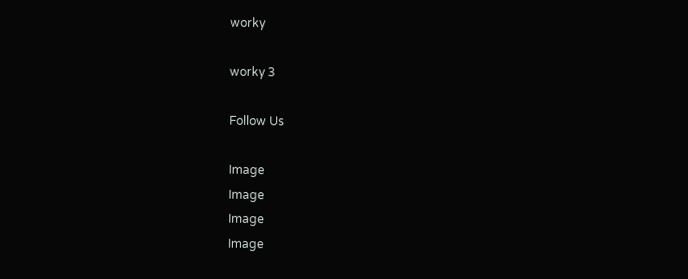worky

worky 3

Follow Us

Image
Image
Image
Image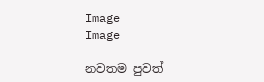Image
Image

නවතම පුවත්